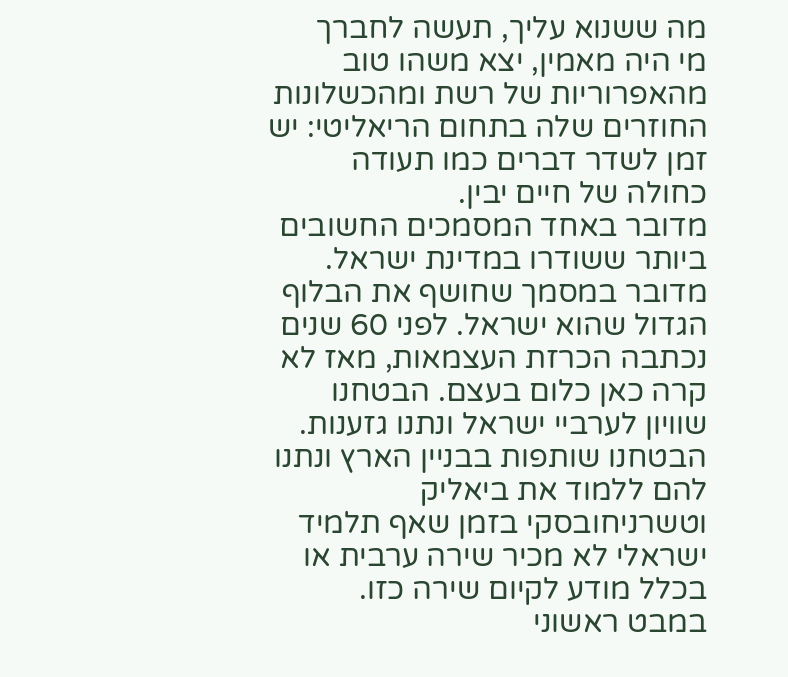מה ששנוא עליך, תעשה לחברך
מי היה מאמין, יצא משהו טוב מהאפרוריות של רשת ומהכשלונות החוזרים שלה בתחום הריאליטי: יש זמן לשדר דברים כמו תעודה כחולה של חיים יבין.
מדובר באחד המסמכים החשובים ביותר ששודרו במדינת ישראל. מדובר במסמך שחושף את הבלוף הגדול שהוא ישראל. לפני 60 שנים נכתבה הכרזת העצמאות, מאז לא קרה כאן כלום בעצם. הבטחנו שוויון לערביי ישראל ונתנו גזענות. הבטחנו שותפות בבניין הארץ ונתנו להם ללמוד את ביאליק וטשרניחובסקי בזמן שאף תלמיד ישראלי לא מכיר שירה ערבית או בכלל מודע לקיום שירה כזו.
במבט ראשוני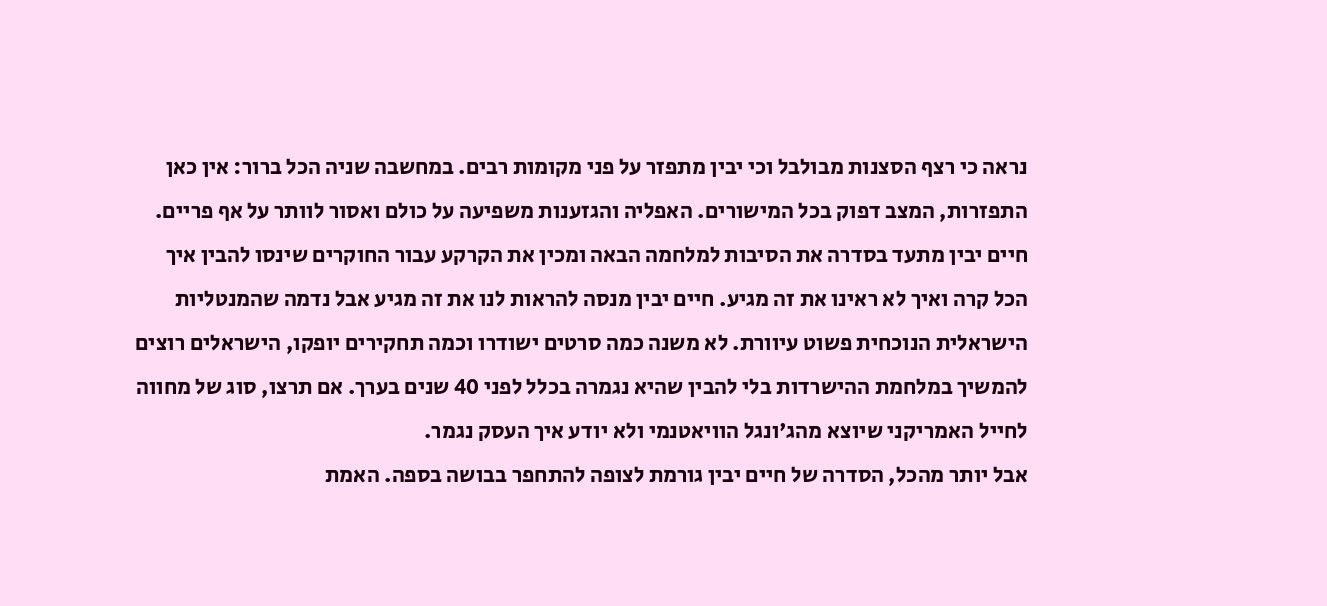נראה כי רצף הסצנות מבולבל וכי יבין מתפזר על פני מקומות רבים. במחשבה שניה הכל ברור: אין כאן התפזרות, המצב דפוק בכל המישורים. האפליה והגזענות משפיעה על כולם ואסור לוותר על אף פריים.
חיים יבין מתעד בסדרה את הסיבות למלחמה הבאה ומכין את הקרקע עבור החוקרים שינסו להבין איך הכל קרה ואיך לא ראינו את זה מגיע. חיים יבין מנסה להראות לנו את זה מגיע אבל נדמה שהמנטליות הישראלית הנוכחית פשוט עיוורת. לא משנה כמה סרטים ישודרו וכמה תחקירים יופקו, הישראלים רוצים להמשיך במלחמת ההישרדות בלי להבין שהיא נגמרה בכלל לפני 40 שנים בערך. אם תרצו, סוג של מחווה לחייל האמריקני שיוצא מהג'ונגל הוויאטנמי ולא יודע איך העסק נגמר.
אבל יותר מהכל, הסדרה של חיים יבין גורמת לצופה להתחפר בבושה בספה. האמת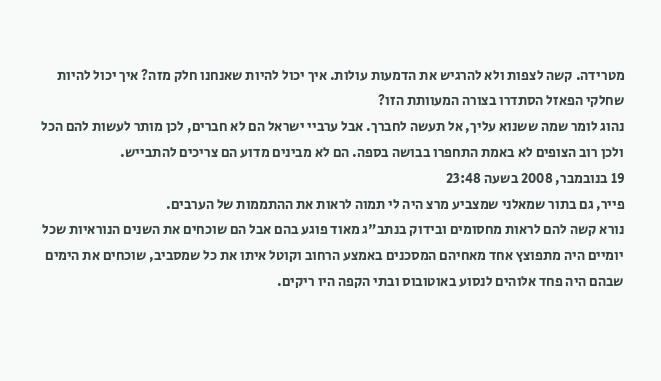מטרידה. קשה לצפות ולא להרגיש את הדמעות עולות. איך יכול להיות שאנחנו חלק מזה? איך יכול להיות שחלקי הפאזל הסתדרו בצורה המעוותת הזו?
נהוג לומר שמה ששנוא עליך, אל תעשה לחברך. אבל ערביי ישראל הם לא חברים, לכן מותר לעשות להם הכל ולכן רוב הצופים לא באמת התחפרו בבושה בספה. הם לא מבינים מדוע הם צריכים להתבייש.
19 בנובמבר, 2008 בשעה 23:48
פייר, גם בתור שמאלני שמצביע מרצ היה לי תמוה לראות את ההתממות של הערבים.
נורא קשה להם לראות מחסומים ובידוק בנתב"ג מאוד פוגע בהם אבל הם שוכחים את השנים הנוראיות שכל יומיים היה מתפוצץ אחד מאחיהם המסכנים באמצע הרחוב וקוטל איתו את כל שמסביב, שוכחים את הימים שבהם היה פחד אלוהים לנסוע באוטובוס ובתי הקפה היו ריקים.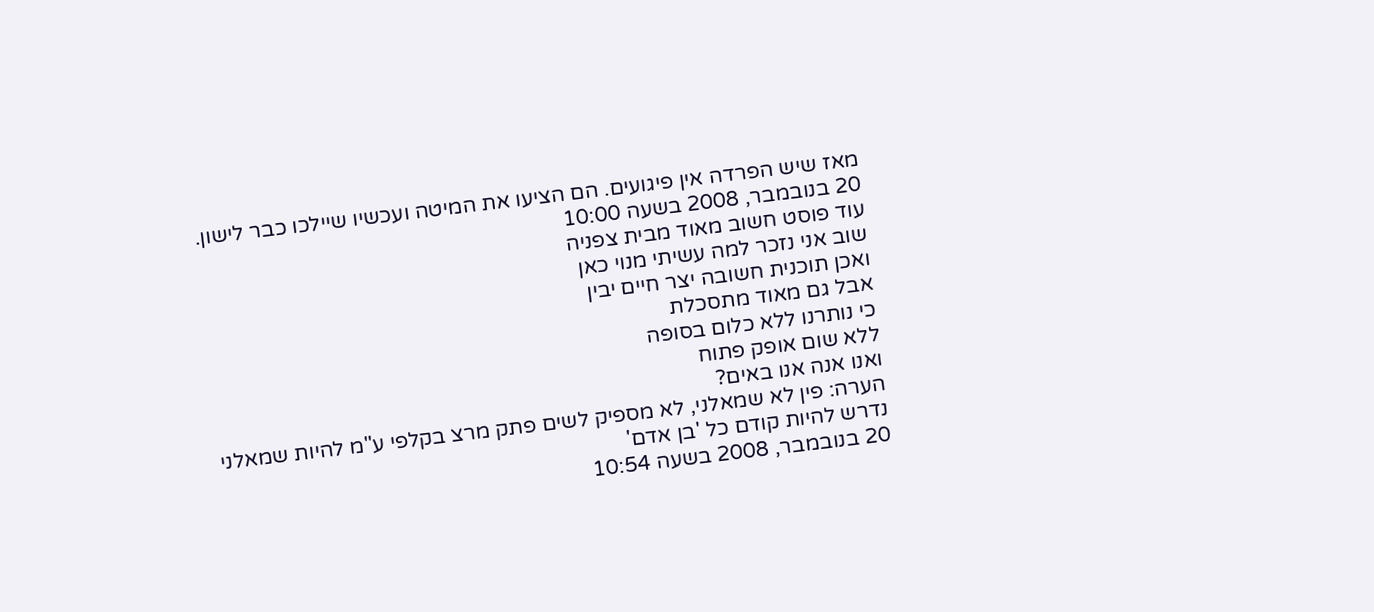מאז שיש הפרדה אין פיגועים. הם הציעו את המיטה ועכשיו שיילכו כבר לישון.
20 בנובמבר, 2008 בשעה 10:00
עוד פוסט חשוב מאוד מבית צפניה
שוב אני נזכר למה עשיתי מנוי כאן
ואכן תוכנית חשובה יצר חיים יבין
אבל גם מאוד מתסכלת
כי נותרנו ללא כלום בסופה
ללא שום אופק פתוח
ואנו אנה אנו באים?
הערה: פין לא שמאלני, לא מספיק לשים פתק מרצ בקלפי ע"מ להיות שמאלני
נדרש להיות קודם כל 'בן אדם'
20 בנובמבר, 2008 בשעה 10:54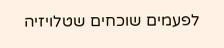לפעמים שוכחים שטלויזיה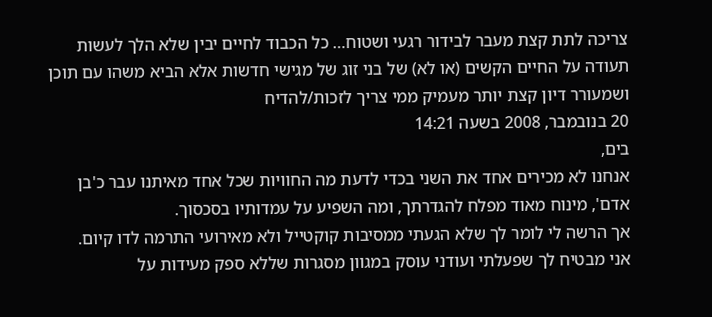צריכה לתת קצת מעבר לבידור רגעי ושטוח… כל הכבוד לחיים יבין שלא הלך לעשות תעודה על החיים הקשים (או לא) של בני זוג של מגישי חדשות אלא הביא משהו עם תוכן ושמעורר דיון קצת יותר מעמיק ממי צריך לזכות/להדיח
20 בנובמבר, 2008 בשעה 14:21
בים,
אנחנו לא מכירים אחד את השני בכדי לדעת מה החוויות שכל אחד מאיתנו עבר כ'בן אדם', מינוח מאוד מפלח להגדרתך, ומה השפיע על עמדותיו בסכסוך.
אך הרשה לי לומר לך שלא הגעתי ממסיבות קוקטייל ולא מאירועי התרמה לדו קיום.
אני מבטיח לך שפעלתי ועודני עוסק במגוון מסגרות שללא ספק מעידות על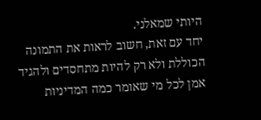היותי שמאלני.
יחד עם זאת, חשוב לראות את התמונה הכוללת ולא רק להיות מתחסדים ולהגיד אמן לכל מי שאומר כמה המדיניות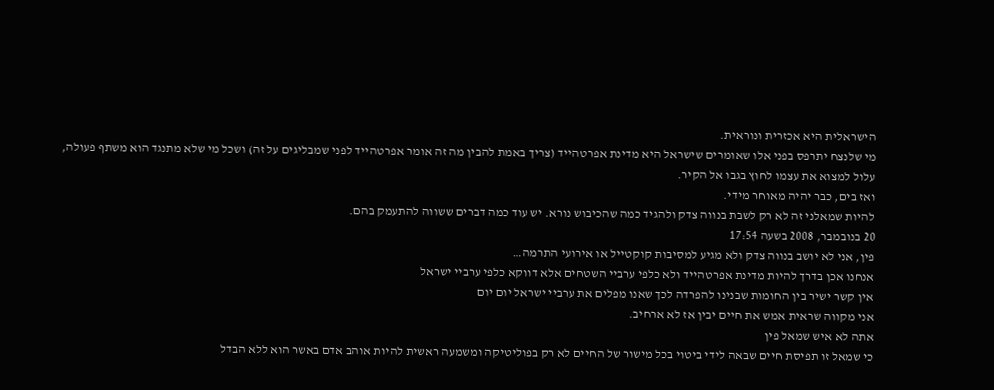הישראלית היא אכזרית ונוראית.
מי שלנצח יתרפס בפני אלו שאומרים שישראל היא מדינת אפרטהייד (צריך באמת להבין מה זה אומר אפרטהייד לפני שמבליגים על זה) ושכל מי שלא מתנגד הוא משתף פעולה, עלול למצוא את עצמו לחוץ בגבו אל הקיר.
ואז בים, כבר יהיה מאוחר מידי.
להיות שמאלני זה לא רק לשבת בנווה צדק ולהגיד כמה שהכיבוש נורא. יש עוד כמה דברים ששווה להתעמק בהם.
20 בנובמבר, 2008 בשעה 17:54
פין, אני לא יושב בנווה צדק ולא מגיע למסיבות קוקטייל או אירועי התרמה…
אנחנו אכן בדרך להיות מדינת אפרטהייד ולא כלפי ערביי השטחים אלא דווקא כלפי ערביי ישראל
אין קשר ישיר בין החומות שבנינו להפרדה לכך שאנו מפלים את ערביי ישראל יום יום
אני מקווה שראית אמש את חיים יבין אז לא ארחיב.
אתה לא איש שמאל פין
כי שמאל זו תפיסת חיים שבאה לידי ביטוי בכל מישור של החיים לא רק בפוליטיקה ומשמעה ראשית להיות אוהב אדם באשר הוא ללא הבדל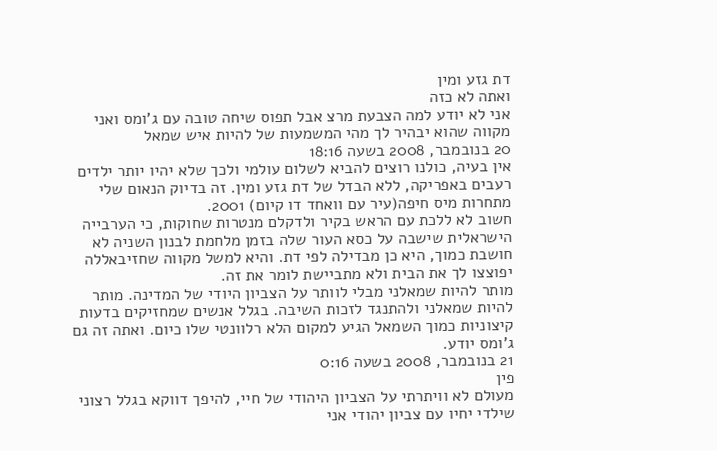דת גזע ומין
ואתה לא כזה
אני לא יודע למה הצבעת מרצ אבל תפוס שיחה טובה עם ג'ומס ואני מקווה שהוא יבהיר לך מהי המשמעות של להיות איש שמאל
20 בנובמבר, 2008 בשעה 18:16
אין בעיה, כולנו רוצים להביא לשלום עולמי ולכך שלא יהיו יותר ילדים רעבים באפריקה, ללא הבדל של דת גזע ומין. זה בדיוק הנאום שלי מתחרות מיס חיפה(עיר עם וואחד דו קיום) 2001.
חשוב לא ללכת עם הראש בקיר ולדקלם מנטרות שחוקות, כי הערבייה הישראלית שישבה על כסא העור שלה בזמן מלחמת לבנון השניה לא חושבת כמוך, היא כן מבדילה לפי דת. והיא למשל מקווה שחזיבאללה יפוצצו לך את הבית ולא מתביישת לומר את זה.
מותר להיות שמאלני מבלי לוותר על הצביון היודי של המדינה. מותר להיות שמאלני ולהתנגד לזכות השיבה. בגלל אנשים שמחזיקים בדעות קיצוניות כמוך השמאל הגיע למקום הלא רלוונטי שלו כיום. ואתה זה גם ג'ומס יודע.
21 בנובמבר, 2008 בשעה 0:16
פין
מעולם לא וויתרתי על הצביון היהודי של חיי, להיפך דווקא בגלל רצוני שילדי יחיו עם צביון יהודי אני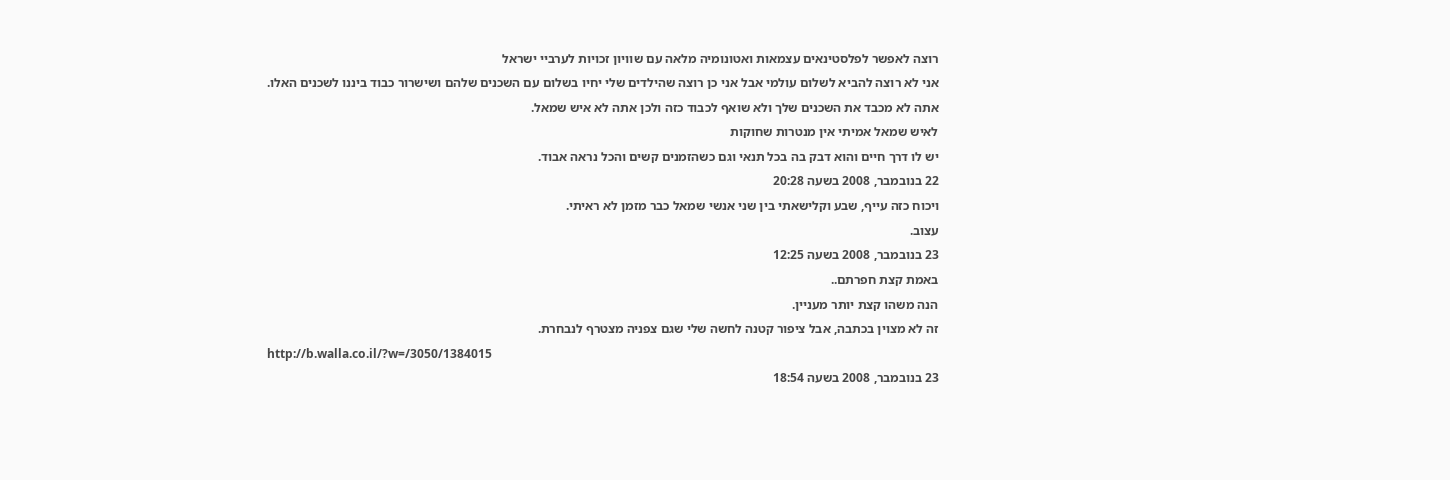רוצה לאפשר לפלסטינאים עצמאות ואטונומיה מלאה עם שוויון זכויות לערביי ישראל
אני לא רוצה להביא לשלום עולמי אבל אני כן רוצה שהילדים שלי יחיו בשלום עם השכנים שלהם ושישרור כבוד ביננו לשכנים האלו.
אתה לא מכבד את השכנים שלך ולא שואף לכבוד כזה ולכן אתה לא איש שמאל.
לאיש שמאל אמיתי אין מנטרות שחוקות
יש לו דרך חיים והוא דבק בה בכל תנאי וגם כשהזמנים קשים והכל נראה אבוד.
22 בנובמבר, 2008 בשעה 20:28
ויכוח כזה עייף, שבע וקלישאתי בין שני אנשי שמאל כבר מזמן לא ראיתי.
עצוב.
23 בנובמבר, 2008 בשעה 12:25
באמת קצת חפרתם..
הנה משהו קצת יותר מעניין.
זה לא מצוין בכתבה, אבל ציפור קטנה לחשה שלי שגם צפניה מצטרף לנבחרת.
http://b.walla.co.il/?w=/3050/1384015
23 בנובמבר, 2008 בשעה 18:54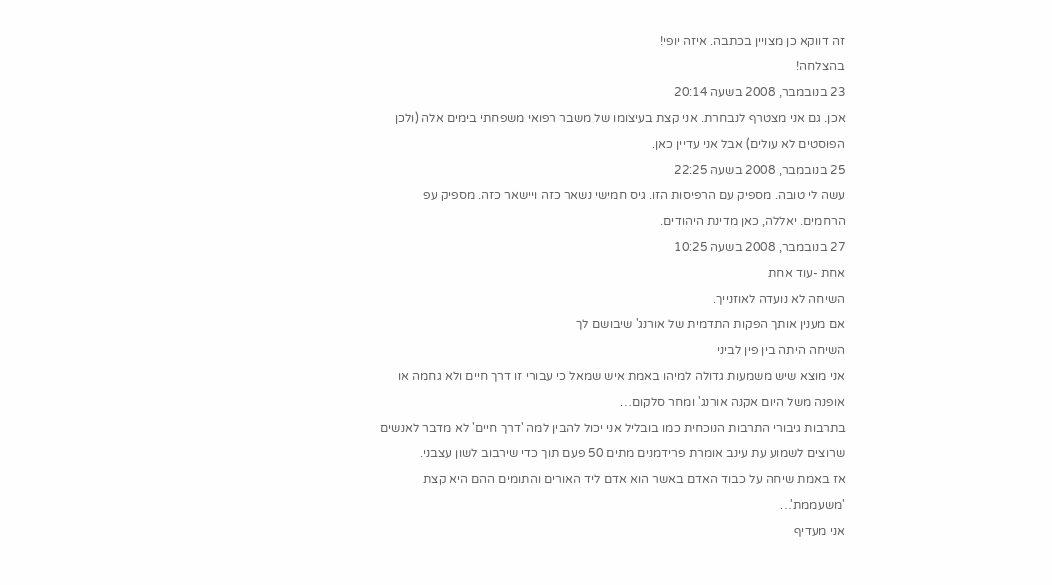זה דווקא כן מצויין בכתבה. איזה יופי!
בהצלחה!
23 בנובמבר, 2008 בשעה 20:14
אכן. גם אני מצטרף לנבחרת. אני קצת בעיצומו של משבר רפואי משפחתי בימים אלה (ולכן הפוסטים לא עולים) אבל אני עדיין כאן.
25 בנובמבר, 2008 בשעה 22:25
עשה לי טובה. מספיק עם הרפיסות הזו. גיס חמישי נשאר כזה ויישאר כזה. מספיק עפ הרחמים. יאללה, כאן מדינת היהודים.
27 בנובמבר, 2008 בשעה 10:25
אחת -עוד אחת
השיחה לא נועדה לאוזנייך.
אם מענין אותך הפקות התדמית של אורנג' שיבושם לך
השיחה היתה בין פין לביני
אני מוצא שיש משמעות גדולה למיהו באמת איש שמאל כי עבורי זו דרך חיים ולא גחמה או אופנה משל היום אקנה אורנג' ומחר סלקום…
בתרבות גיבורי התרבות הנוכחית כמו בובליל אני יכול להבין למה 'דרך חיים' לא מדבר לאנשים שרוצים לשמוע עת עינב אומרת פרידמנים מתים 50 פעם תוך כדי שירבוב לשון עצבני.
אז באמת שיחה על כבוד האדם באשר הוא אדם ליד האורים והתומים ההם היא קצת 'משעממת'…
אני מעדיף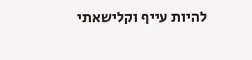להיות עייף וקלישאתי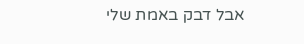אבל דבק באמת שלי